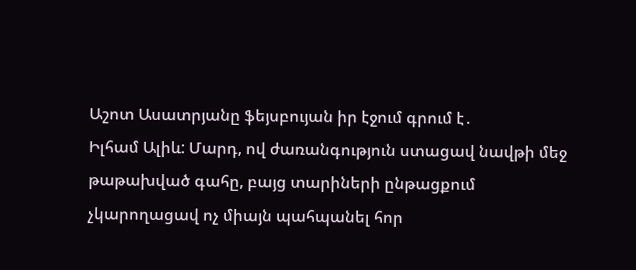Աշոտ Ասատրյանը ֆեյսբույան իր էջում գրում է․
Իլհամ Ալիև: Մարդ, ով ժառանգություն ստացավ նավթի մեջ թաթախված գահը, բայց տարիների ընթացքում չկարողացավ ոչ միայն պահպանել հոր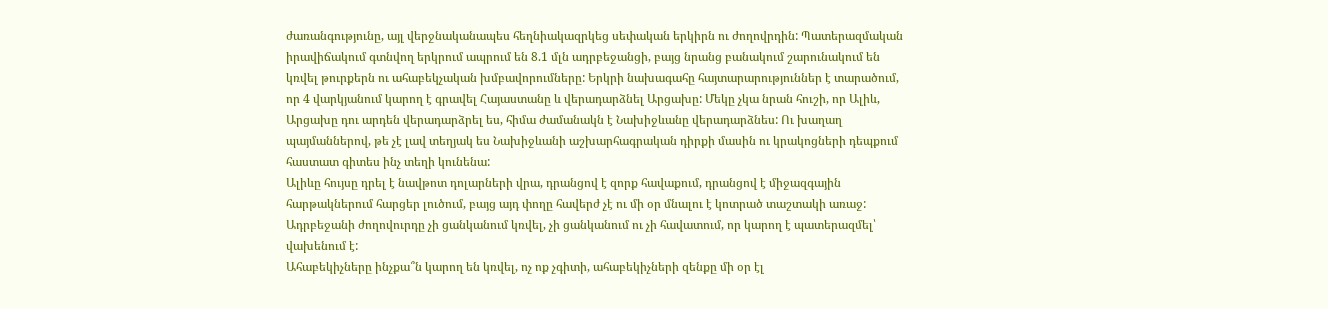ժառանգությունը, այլ վերջնականապես հեղնիակազրկեց սեփական երկիրն ու ժողովրդին: Պատերազմական իրավիճակում գտնվող երկրում ապրում են 8.1 մլն ադրբեջանցի, բայց նրանց բանակում շարունակում են կռվել թուրքերն ու ահաբեկչական խմբավորումները: Երկրի նախագահը հայտարարություններ է տարածում, որ 4 վարկյանում կարող է գրավել Հայաստանը և վերադարձնել Արցախը: Մեկը չկա նրան հուշի, որ Ալիև, Արցախը դու արդեն վերադարձրել ես, հիմա ժամանակն է Նախիջևանը վերադարձնես: Ու խաղաղ պայմաններով, թե չէ լավ տեղյակ ես Նախիջևանի աշխարհագրական դիրքի մասին ու կրակոցների դեպքում հաստատ գիտես ինչ տեղի կունենա:
Ալիևը հույսը դրել է նավթոտ դոլարների վրա, դրանցով է զորք հավաքում, դրանցով է միջազգային հարթակներում հարցեր լուծում, բայց այդ փողը հավերժ չէ ու մի օր մնալու է կոտրած տաշտակի առաջ: Ադրբեջանի ժողովուրդը չի ցանկանում կռվել, չի ցանկանում ու չի հավատում, որ կարող է պատերազմել՝ վախենում է:
Ահաբեկիչները ինչքա՞ն կարող են կռվել, ոչ ոք չգիտի, ահաբեկիչների զենքը մի օր էլ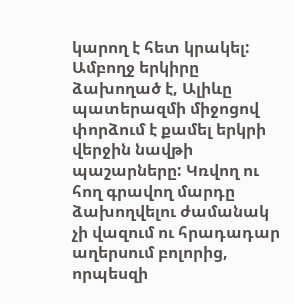կարող է հետ կրակել: Ամբողջ երկիրը ձախողած է, Ալիևը պատերազմի միջոցով փորձում է քամել երկրի վերջին նավթի պաշարները: Կռվող ու հող գրավող մարդը ձախողվելու ժամանակ չի վազում ու հրադադար աղերսում բոլորից, որպեսզի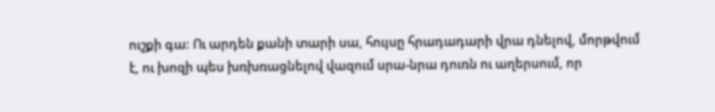ուշքի գա: Ու արդեն քանի տարի սա, հույսը հրադադարի վրա դնելով, մորթվում է, ու խոզի պես խռխռացնելով վազում սրա-նրա դուռն ու աղերսում, որ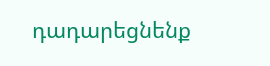դադարեցնենք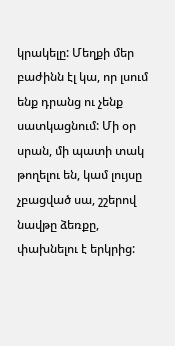կրակելը: Մեղքի մեր բաժինն էլ կա, որ լսում ենք դրանց ու չենք սատկացնում: Մի օր սրան, մի պատի տակ թողելու են, կամ լույսը չբացված սա, շշերով նավթը ձեռքը, փախնելու է երկրից: